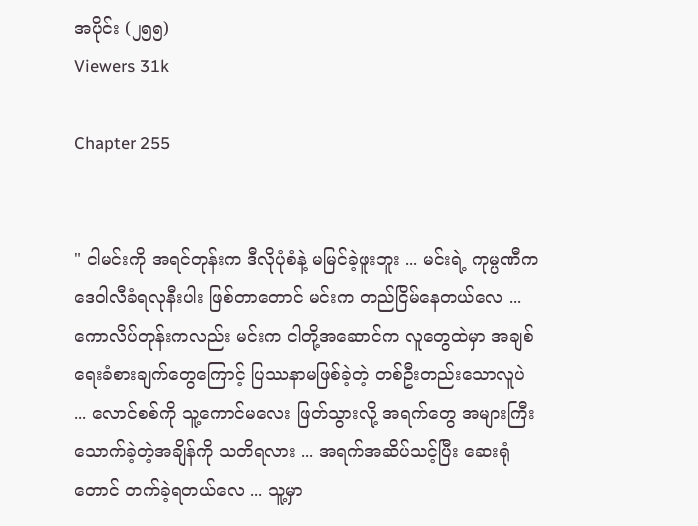အပိုင်း (၂၅၅)
Viewers 31k

Chapter 255


" ငါမင်းကို အရင်တုန်းက ဒီလိုပုံစံနဲ့ မမြင်ခဲ့ဖူးဘူး ... မင်းရဲ့ ကုမ္ပဏီက ဒေဝါလီခံရလုနီးပါး ဖြစ်တာတောင် မင်းက တည်ငြိမ်နေတယ်လေ ... ကောလိပ်တုန်းကလည်း မင်းက ငါတို့အဆောင်က လူတွေထဲမှာ အချစ်ရေးခံစားချက်တွေကြောင့် ပြဿနာမဖြစ်ခဲ့တဲ့ တစ်ဦးတည်းသောလူပဲ ... လောင်စစ်ကို သူ့ကောင်မလေး ဖြတ်သွားလို့ အရက်တွေ အများကြီးသောက်ခဲ့တဲ့အချိန်ကို သတိရလား ... အရက်အဆိပ်သင့်ပြီး ဆေးရုံတောင် တက်ခဲ့ရတယ်လေ ... သူ့မှာ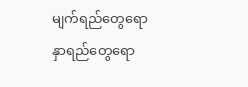မျက်ရည်တွေရော နှာရည်တွေရော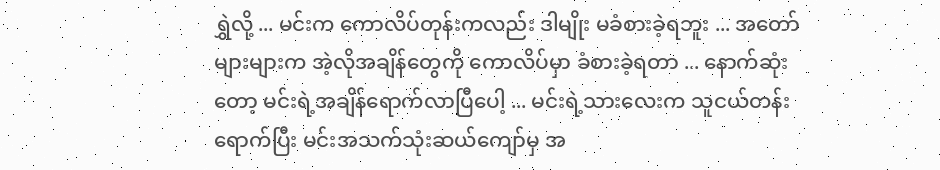ရွှဲလို့ ... မင်းက ကောလိပ်တုန်းကလည်း ဒါမျိုး မခံစားခဲ့ရဘူး ... အတော်များများက အဲ့လိုအချိန်တွေကို ကောလိပ်မှာ ခံစားခဲ့ရတာ ... နောက်ဆုံးတော့ မင်းရဲ့အချိန်ရောက်လာပြီပေါ့ ... မင်းရဲ့သားလေးက သူငယ်တန်းရောက်ပြီး မင်းအသက်သုံးဆယ်ကျော်မှ အ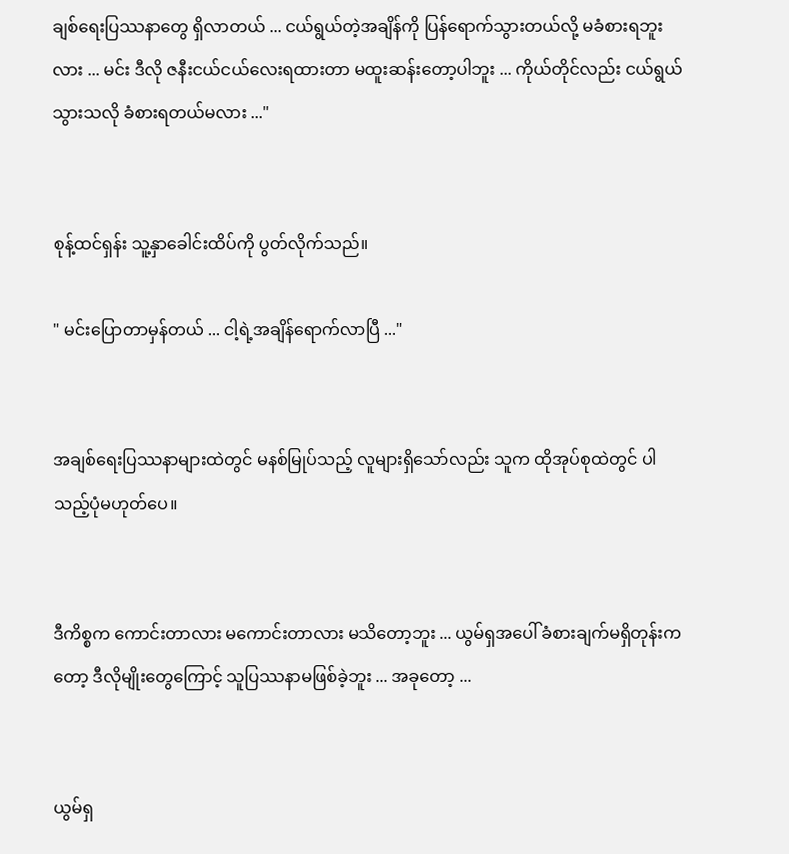ချစ်ရေးပြဿနာတွေ ရှိလာတယ် ... ငယ်ရွယ်တဲ့အချိန်ကို ပြန်ရောက်သွားတယ်လို့ မခံစားရဘူးလား ... မင်း ဒီလို ဇနီးငယ်ငယ်လေးရထားတာ မထူးဆန်းတော့ပါဘူး ... ကိုယ်တိုင်လည်း ငယ်ရွယ်သွားသလို ခံစားရတယ်မလား ..."


စုန့်ထင်ရှန်း သူ့နှာခေါင်းထိပ်ကို ပွတ်လိုက်သည်။

" မင်းပြောတာမှန်တယ် ... ငါ့ရဲ့အချိန်ရောက်လာပြီ ..."


အချစ်ရေးပြဿနာများထဲတွင် မနစ်မြုပ်သည့် လူများရှိသော်လည်း သူက ထိုအုပ်စုထဲတွင် ပါသည့်ပုံမဟုတ်ပေ။


ဒီကိစ္စက ကောင်းတာလား မကောင်းတာလား မသိတော့ဘူး ... ယွမ်ရှအပေါ် ခံစားချက်မရှိတုန်းကတော့ ဒီလိုမျိုးတွေကြောင့် သူပြဿနာမဖြစ်ခဲ့ဘူး ... အခုတော့ ...


ယွမ်ရှ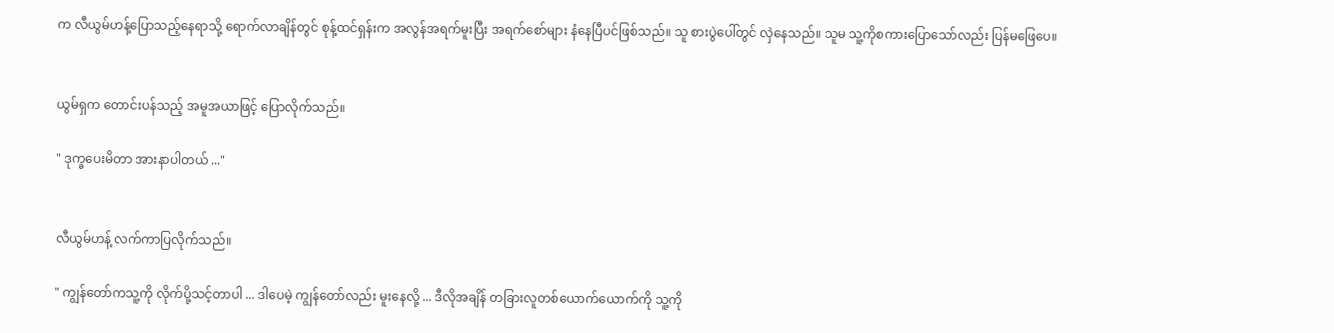က လီယွမ်ဟန့်ပြောသည့်နေရာသို့ ရောက်လာချိန်တွင် စုန့်ထင်ရှန်းက အလွန်အရက်မူးပြီး အရက်စော်များ နံနေပြီပင်ဖြစ်သည်။ သူ စားပွဲပေါ်တွင် လှဲနေသည်။ သူမ သူ့ကိုစကားပြောသော်လည်း ပြန်မဖြေပေ။


ယွမ်ရှက တောင်းပန်သည့် အမူအယာဖြင့် ပြောလိုက်သည်။

" ဒုက္ခပေးမိတာ အားနာပါတယ် ..."


လီယွမ်ဟန့် လက်ကာပြလိုက်သည်။

" ကျွန်တော်ကသူ့ကို လိုက်ပို့သင့်တာပါ ... ဒါပေမဲ့ ကျွန်တော်လည်း မူးနေလို့ ... ဒီလိုအချိန် တခြားလူတစ်ယောက်ယောက်ကို သူ့ကို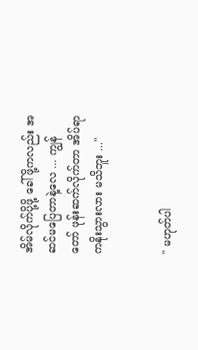အိမ်လိုက်ပို့ဖို့ ခေါ်ဖို့ကလည်း အဆင်မပြေတာနဲ့လေ ... ကျွန်တော် ဖုန်းဆက်လိုက်တာ အိပ်ရာကနိုးသွားလား မသိဘူး ..."


" မဟုတ်ပါ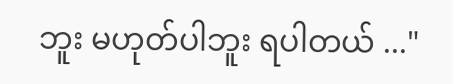ဘူး မဟုတ်ပါဘူး ရပါတယ် ..."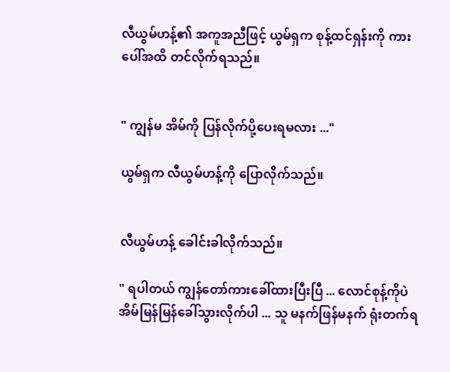လီယွမ်ဟန့်၏ အကူအညီဖြင့် ယွမ်ရှက စုန့်ထင်ရှန်းကို ကားပေါ်အထိ တင်လိုက်ရသည်။


" ကျွန်မ အိမ်ကို ပြန်လိုက်ပို့ပေးရမလား ..."

ယွမ်ရှက လီယွမ်ဟန့်ကို ပြောလိုက်သည်။


လီယွမ်ဟန့် ခေါင်းခါလိုက်သည်။

" ရပါတယ် ကျွန်တော်ကားခေါ်ထားပြီးပြီ ... လောင်စုန့်ကိုပဲ အိမ်မြန်မြန်ခေါ်သွားလိုက်ပါ ... သူ မနက်ဖြန်မနက် ရုံးတက်ရ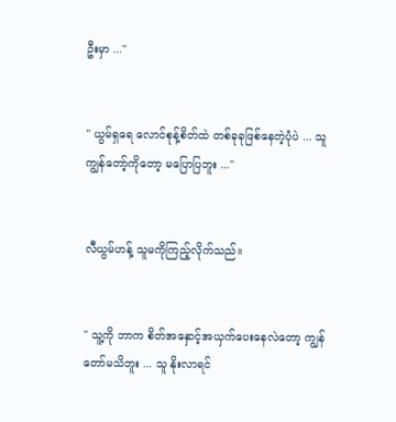ဦးမှာ ..."


" ယွမ်ရှရေ လောင်စုန့်စိတ်ထဲ တစ်ခုခုဖြစ်နေတဲ့ပုံပဲ ... သူ ကျွန်တော့်ကိုတော့ မပြောပြဘူး ..."


လီယွမ်ဟန့် သူမကိုကြည့်လိုက်သည်။


" သူ့ကို ဘာက စိတ်အနှောင့်အယှက်ပေးနေလဲတော့ ကျွန်တော်မသိဘူး ... သူ နိုးလာရင်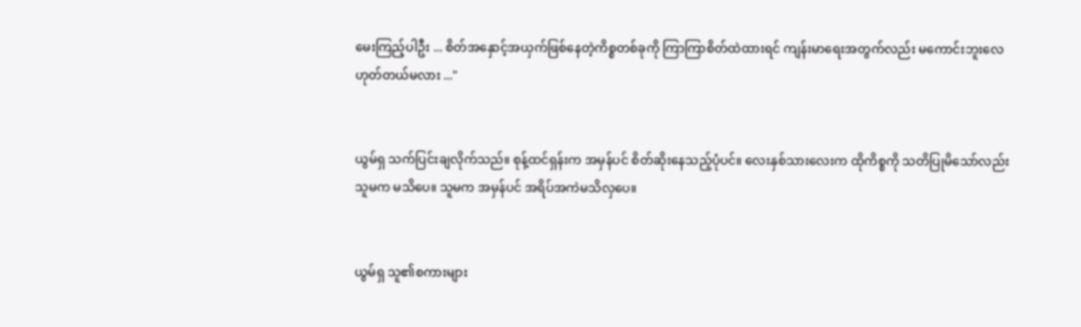မေးကြည့်ပါဦး ... စိတ်အနှောင့်အယှက်ဖြစ်နေတဲ့ကိစ္စတစ်ခုကို ကြာကြာစိတ်ထဲထားရင် ကျန်းမာရေးအတွက်လည်း မကောင်းဘူးလေ ဟုတ်တယ်မလား ..."


ယွမ်ရှ သက်ပြင်းချလိုက်သည်။ စုန့်ထင်ရှန်းက အမှန်ပင် စိတ်ဆိုးနေသည့်ပုံပင်။ လေးနှစ်သားလေးက ထိုကိစ္စကို သတိပြုမိသော်လည်း သူမက မသိပေ။ သူမက အမှန်ပင် အရိပ်အကဲမသိလှပေ။


ယွမ်ရှ သူ၏စကားများ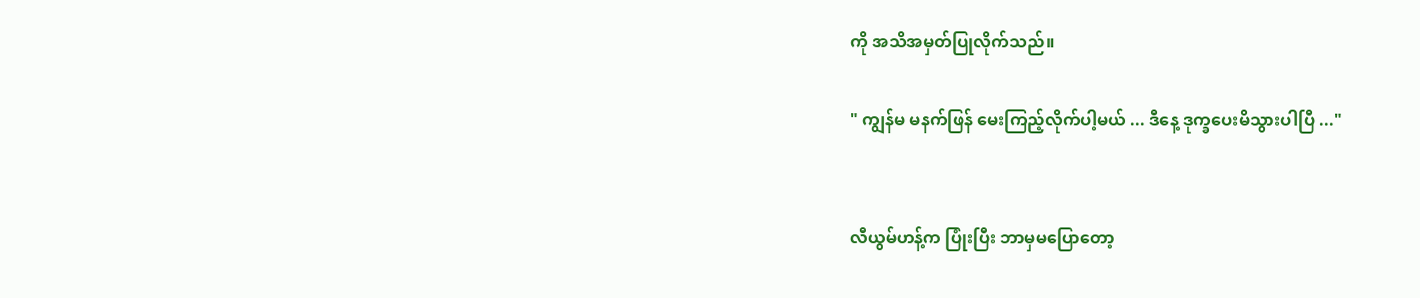ကို အသိအမှတ်ပြုလိုက်သည်။

" ကျွန်မ မနက်ဖြန် မေးကြည့်လိုက်ပါ့မယ် ... ဒီနေ့ ဒုက္ခပေးမိသွားပါပြီ ..."


လီယွမ်ဟန့်က ပြုံးပြီး ဘာမှမပြောတော့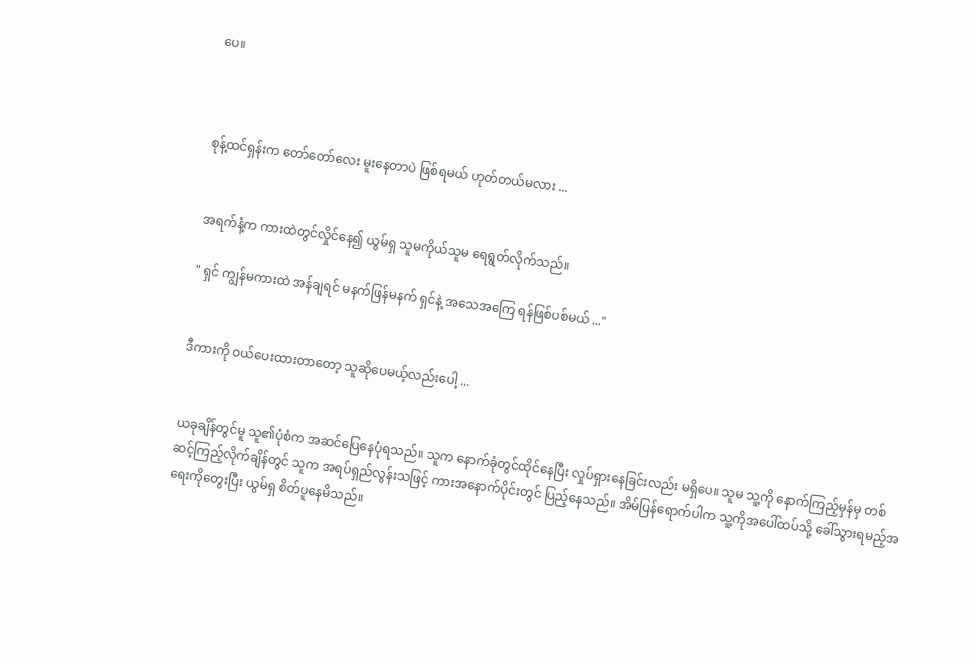ပေ။



စုန့်ထင်ရှန်းက တော်တော်လေး မူးနေတာပဲ ဖြစ်ရမယ် ဟုတ်တယ်မလား ...


အရက်နံ့က ကားထဲတွင်လှိုင်နေ၍ ယွမ်ရှ သူမကိုယ်သူမ ရေရွတ်လိုက်သည်။

" ရှင် ကျွန်မကားထဲ အန်ချရင် မနက်ဖြန်မနက် ရှင်နဲ့ အသေ‌အကြေ ရန်ဖြစ်ပစ်မယ် ..."


ဒီကားကို ဝယ်ပေးထားတာတော့ သူဆိုပေမယ့်လည်းပေါ့ ...


ယခုချိန်တွင်မူ သူ၏ပုံစံက အဆင်ပြေနေပုံရသည်။ သူက နောက်ခုံတွင်ထိုင်နေပြီး လှုပ်ရှားနေခြင်းလည်း မရှိပေ။ သူမ သူ့ကို နောက်ကြည့်မှန်မှ တစ်ဆင့်ကြည့်လိုက်ချိန်တွင် သူက အရပ်ရှည်လွန်းသဖြင့် ကားအနောက်ပိုင်းတွင် ပြည့်နေသည်။ အိမ်ပြန်ရောက်ပါက သူ့ကိုအပေါ်ထပ်သို့ ခေါ်သွားရမည့်အရေးကိုတွေးပြီး ယွမ်ရှ စိတ်ပူနေမိသည်။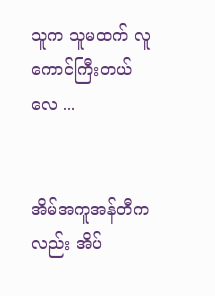သူက သူမထက် လူကောင်ကြီးတယ်လေ ...


အိမ်အကူအန်တီကလည်း အိပ်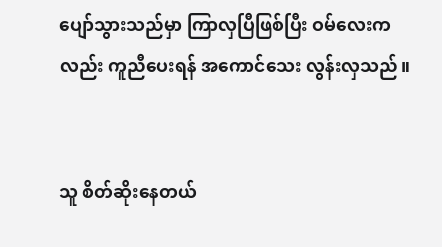ပျော်သွားသည်မှာ ကြာလှပြီဖြစ်ပြီး ဝမ်လေးကလည်း ကူညီပေးရန် အကောင်သေး လွန်းလှသည်။


သူ စိတ်ဆိုးနေတယ်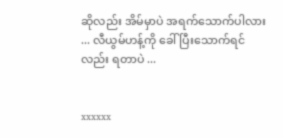ဆိုလည်း အိမ်မှာပဲ အရက်သောက်ပါလား ... လီယွမ်ဟန့်ကို ခေါ်ပြီးသောက်ရင်လည်း ရတာပဲ ...


xxxxxx